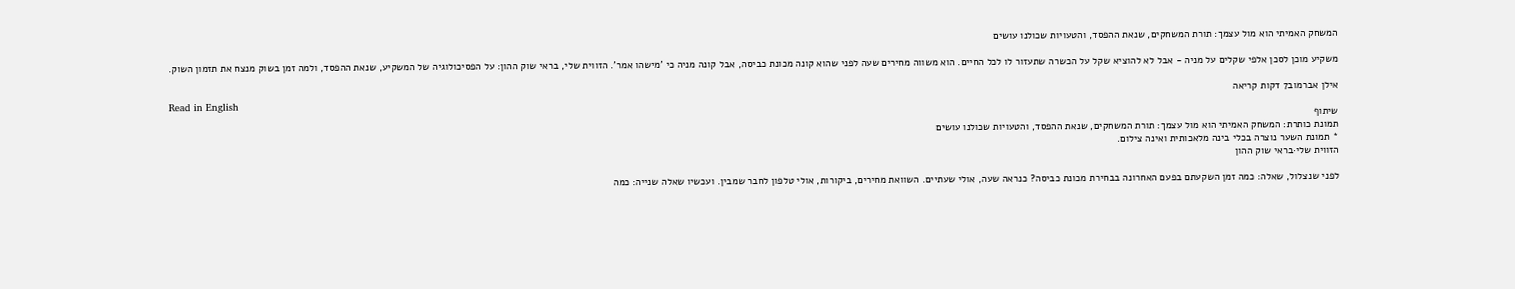המשחק האמיתי הוא מול עצמך: תורת המשחקים, שנאת ההפסד, והטעויות שכולנו עושים

משקיע מוכן לסכן אלפי שקלים על מניה - אבל לא להוציא שקל על הכשרה שתעזור לו לכל החיים. הוא משווה מחירים שעה לפני שהוא קונה מכונת כביסה, אבל קונה מניה כי 'מישהו אמר'. הזווית שלי, בראי שוק ההון: על הפסיכולוגיה של המשקיע, שנאת ההפסד, ולמה זמן בשוק מנצח את תזמון השוק.

אילן אברמוב7 דקות קריאה
Read in English
שיתוף
תמונת כותרת: המשחק האמיתי הוא מול עצמך: תורת המשחקים, שנאת ההפסד, והטעויות שכולנו עושים
* תמונת השער נוצרה בכלי בינה מלאכותית ואינה צילום.
הזווית שלי·בראי שוק ההון

לפני שנצלול, שאלה: כמה זמן השקעתם בפעם האחרונה בבחירת מכונת כביסה? כנראה שעה, אולי שעתיים. השוואת מחירים, ביקורות, אולי טלפון לחבר שמבין. ועכשיו שאלה שנייה: כמה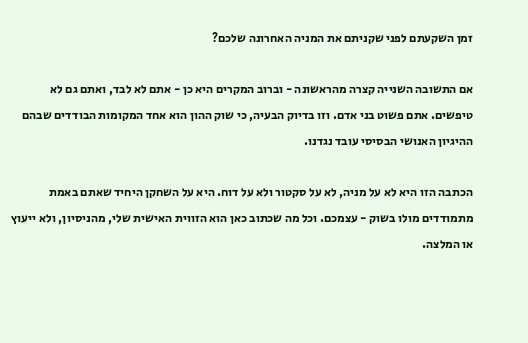זמן השקעתם לפני שקניתם את המניה האחרונה שלכם?

אם התשובה השנייה קצרה מהראשונה - וברוב המקרים היא כן - אתם לא לבד, ואתם גם לא טיפשים. אתם פשוט בני אדם. וזו בדיוק הבעיה, כי שוק ההון הוא אחד המקומות הבודדים שבהם ההיגיון האנושי הבסיסי עובד נגדנו.

הכתבה הזו היא לא על מניה, לא על סקטור ולא על דוח. היא על השחקן היחיד שאתם באמת מתמודדים מולו בשוק - עצמכם. וכל מה שכתוב כאן הוא הזווית האישית שלי, מהניסיון, ולא ייעוץ או המלצה.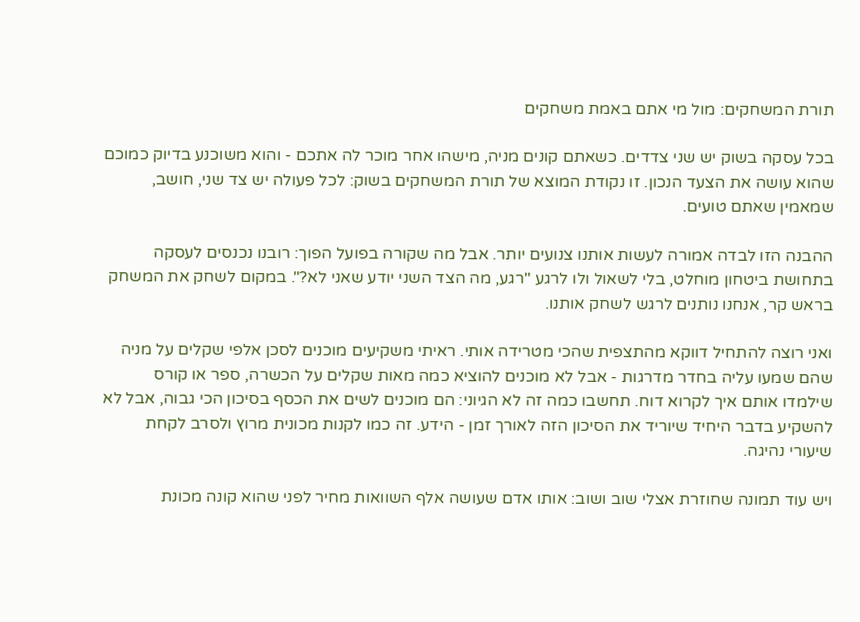תורת המשחקים: מול מי אתם באמת משחקים

בכל עסקה בשוק יש שני צדדים. כשאתם קונים מניה, מישהו אחר מוכר לה אתכם - והוא משוכנע בדיוק כמוכם שהוא עושה את הצעד הנכון. זו נקודת המוצא של תורת המשחקים בשוק: לכל פעולה יש צד שני, חושב, שמאמין שאתם טועים.

ההבנה הזו לבדה אמורה לעשות אותנו צנועים יותר. אבל מה שקורה בפועל הפוך: רובנו נכנסים לעסקה בתחושת ביטחון מוחלט, בלי לשאול ולו לרגע "רגע, מה הצד השני יודע שאני לא?". במקום לשחק את המשחק בראש קר, אנחנו נותנים לרגש לשחק אותנו.

ואני רוצה להתחיל דווקא מהתצפית שהכי מטרידה אותי. ראיתי משקיעים מוכנים לסכן אלפי שקלים על מניה שהם שמעו עליה בחדר מדרגות - אבל לא מוכנים להוציא כמה מאות שקלים על הכשרה, ספר או קורס שילמדו אותם איך לקרוא דוח. תחשבו כמה זה לא הגיוני: הם מוכנים לשים את הכסף בסיכון הכי גבוה, אבל לא להשקיע בדבר היחיד שיוריד את הסיכון הזה לאורך זמן - הידע. זה כמו לקנות מכונית מרוץ ולסרב לקחת שיעורי נהיגה.

ויש עוד תמונה שחוזרת אצלי שוב ושוב: אותו אדם שעושה אלף השוואות מחיר לפני שהוא קונה מכונת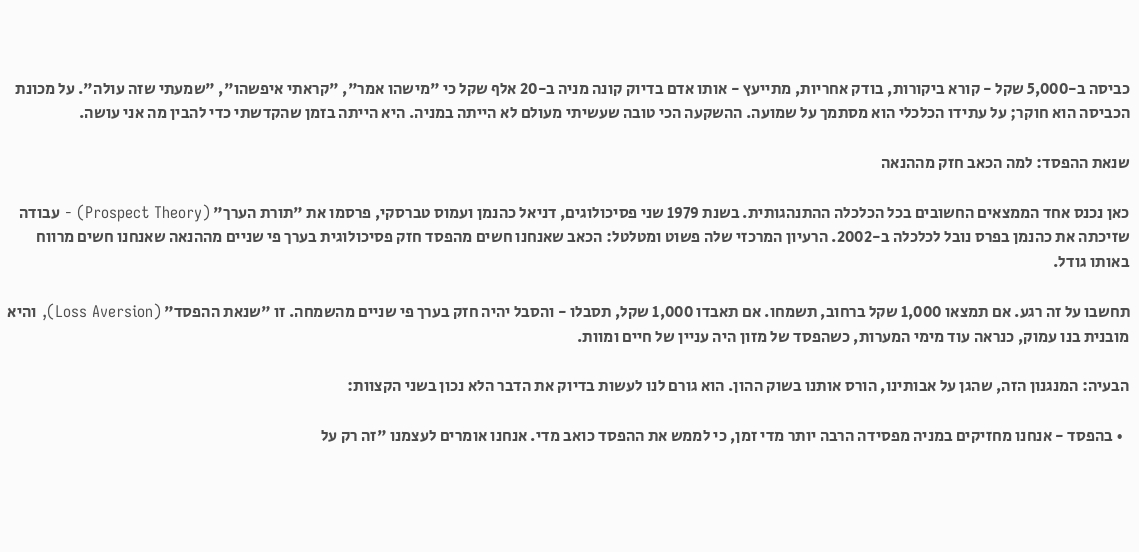כביסה ב-5,000 שקל - קורא ביקורות, בודק אחריות, מתייעץ - אותו אדם בדיוק קונה מניה ב-20 אלף שקל כי "מישהו אמר", "קראתי איפשהו", "שמעתי שזה עולה". על מכונת הכביסה הוא חוקר; על עתידו הכלכלי הוא מסתמך על שמועה. ההשקעה הכי טובה שעשיתי מעולם לא הייתה במניה. היא הייתה בזמן שהקדשתי כדי להבין מה אני עושה.

שנאת ההפסד: למה הכאב חזק מההנאה

כאן נכנס אחד הממצאים החשובים בכל הכלכלה ההתנהגותית. בשנת 1979 שני פסיכולוגים, דניאל כהנמן ועמוס טברסקי, פרסמו את "תורת הערך" (Prospect Theory) - עבודה שזיכתה את כהנמן בפרס נובל לכלכלה ב-2002. הרעיון המרכזי שלה פשוט ומטלטל: הכאב שאנחנו חשים מהפסד חזק פסיכולוגית בערך פי שניים מההנאה שאנחנו חשים מרווח באותו גודל.

תחשבו על זה רגע. אם תמצאו 1,000 שקל ברחוב, תשמחו. אם תאבדו 1,000 שקל, תסבלו - והסבל יהיה חזק בערך פי שניים מהשמחה. זו "שנאת ההפסד" (Loss Aversion), והיא מובנית בנו עמוק, כנראה עוד מימי המערות, כשהפסד של מזון היה עניין של חיים ומוות.

הבעיה: המנגנון הזה, שהגן על אבותינו, הורס אותנו בשוק ההון. הוא גורם לנו לעשות בדיוק את הדבר הלא נכון בשני הקצוות:

  • בהפסד - אנחנו מחזיקים במניה מפסידה הרבה יותר מדי זמן, כי לממש את ההפסד כואב מדי. אנחנו אומרים לעצמנו "זה רק על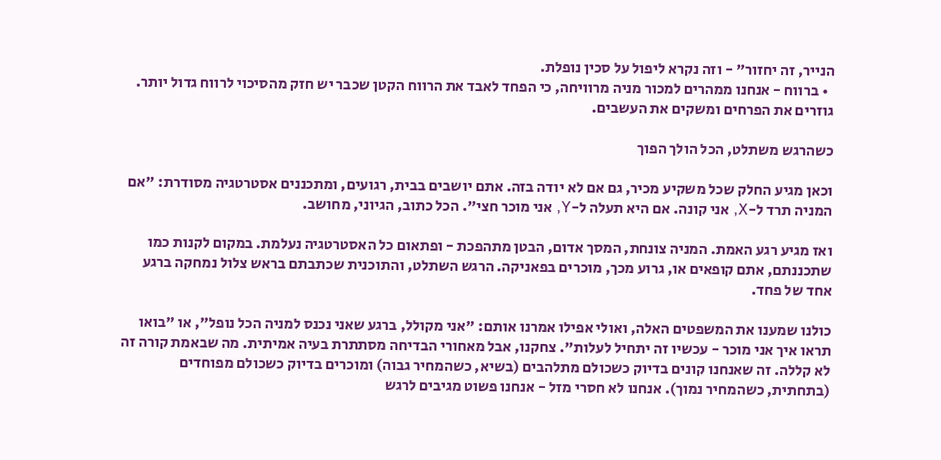הנייר, זה יחזור" - וזה נקרא ליפול על סכין נופלת.
  • ברווח - אנחנו ממהרים למכור מניה מרוויחה, כי הפחד לאבד את הרווח הקטן שכבר יש חזק מהסיכוי לרווח גדול יותר. גוזרים את הפרחים ומשקים את העשבים.

כשהרגש משתלט, הכל הולך הפוך

וכאן מגיע החלק שכל משקיע מכיר, גם אם לא יודה בזה. אתם יושבים בבית, רגועים, ומתכננים אסטרטגיה מסודרת: "אם המניה תרד ל-X, אני קונה. אם היא תעלה ל-Y, אני מוכר חצי". הכל כתוב, הגיוני, מחושב.

ואז מגיע רגע האמת. המניה צונחת, המסך אדום, הבטן מתהפכת - ופתאום כל האסטרטגיה נעלמת. במקום לקנות כמו שתכננתם, אתם קופאים או, גרוע מכך, מוכרים בפאניקה. הרגש השתלט, והתוכנית שכתבתם בראש צלול נמחקה ברגע אחד של פחד.

כולנו שמענו את המשפטים האלה, ואולי אפילו אמרנו אותם: "אני מקולל, ברגע שאני נכנס למניה הכל נופל", או "בואו תראו איך אני מוכר - עכשיו זה יתחיל לעלות". צחקנו, אבל מאחורי הבדיחה מסתתרת בעיה אמיתית. מה שבאמת קורה זה לא קללה. זה שאנחנו קונים בדיוק כשכולם מתלהבים (בשיא, כשהמחיר גבוה) ומוכרים בדיוק כשכולם מפוחדים (בתחתית, כשהמחיר נמוך). אנחנו לא חסרי מזל - אנחנו פשוט מגיבים לרגש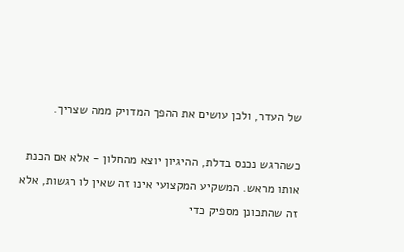של העדר, ולכן עושים את ההפך המדויק ממה שצריך.

כשהרגש נכנס בדלת, ההיגיון יוצא מהחלון - אלא אם הכנת אותו מראש. המשקיע המקצועי אינו זה שאין לו רגשות, אלא זה שהתכונן מספיק כדי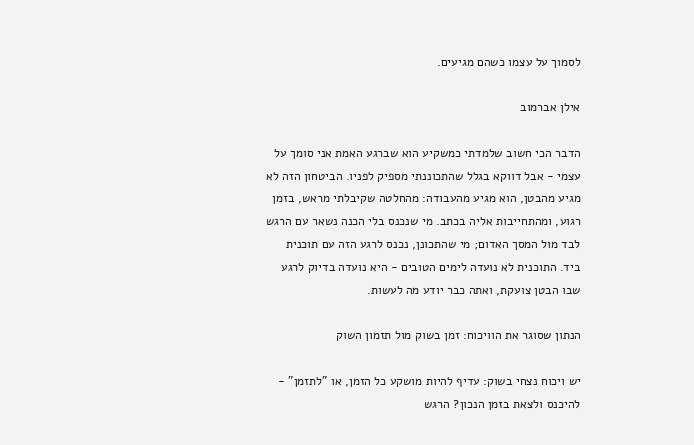לסמוך על עצמו כשהם מגיעים.

אילן אברמוב

הדבר הכי חשוב שלמדתי כמשקיע הוא שברגע האמת אני סומך על עצמי - אבל דווקא בגלל שהתכוננתי מספיק לפניו. הביטחון הזה לא מגיע מהבטן, הוא מגיע מהעבודה: מהחלטה שקיבלתי מראש, בזמן רגוע, ומהתחייבות אליה בכתב. מי שנכנס בלי הכנה נשאר עם הרגש לבד מול המסך האדום; מי שהתכונן, נכנס לרגע הזה עם תוכנית ביד. התוכנית לא נועדה לימים הטובים - היא נועדה בדיוק לרגע שבו הבטן צועקת, ואתה כבר יודע מה לעשות.

הנתון שסוגר את הוויכוח: זמן בשוק מול תזמון השוק

יש ויכוח נצחי בשוק: עדיף להיות מושקע כל הזמן, או "לתזמן" - להיכנס ולצאת בזמן הנכון? הרגש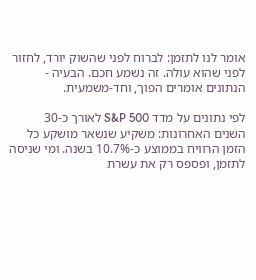אומר לנו לתזמן: לברוח לפני שהשוק יורד, לחזור לפני שהוא עולה. זה נשמע חכם. הבעיה - הנתונים אומרים הפוך, וחד-משמעית.

לפי נתונים על מדד S&P 500 לאורך כ-30 השנים האחרונות: משקיע שנשאר מושקע כל הזמן הרוויח בממוצע כ-10.7% בשנה. ומי שניסה לתזמן, ופספס רק את עשרת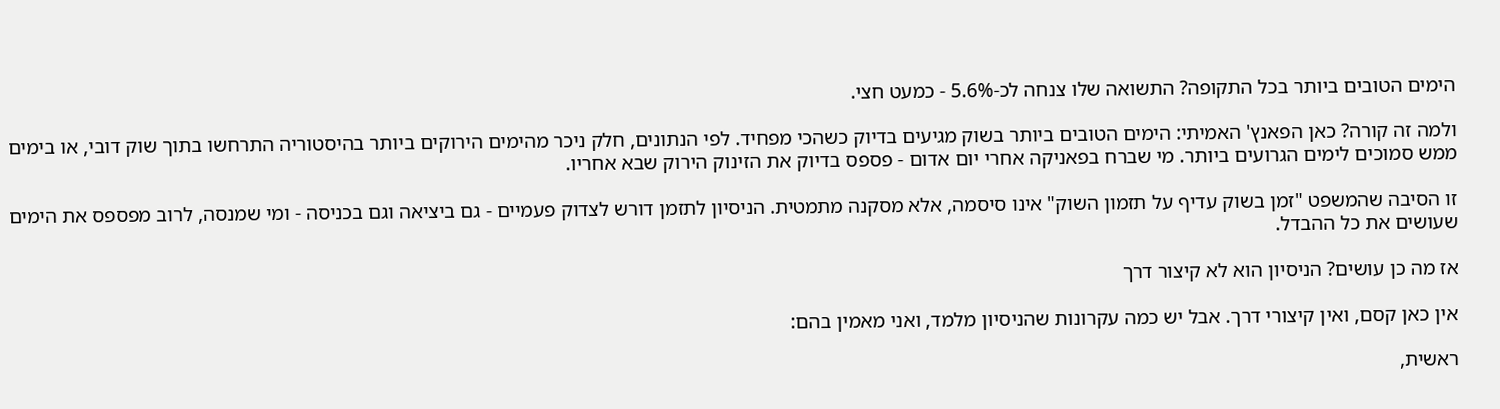הימים הטובים ביותר בכל התקופה? התשואה שלו צנחה לכ-5.6% - כמעט חצי.

ולמה זה קורה? כאן הפאנץ' האמיתי: הימים הטובים ביותר בשוק מגיעים בדיוק כשהכי מפחיד. לפי הנתונים, חלק ניכר מהימים הירוקים ביותר בהיסטוריה התרחשו בתוך שוק דובי, או בימים ממש סמוכים לימים הגרועים ביותר. מי שברח בפאניקה אחרי יום אדום - פספס בדיוק את הזינוק הירוק שבא אחריו.

זו הסיבה שהמשפט "זמן בשוק עדיף על תזמון השוק" אינו סיסמה, אלא מסקנה מתמטית. הניסיון לתזמן דורש לצדוק פעמיים - גם ביציאה וגם בכניסה - ומי שמנסה, לרוב מפספס את הימים שעושים את כל ההבדל.

אז מה כן עושים? הניסיון הוא לא קיצור דרך

אין כאן קסם, ואין קיצורי דרך. אבל יש כמה עקרונות שהניסיון מלמד, ואני מאמין בהם:

ראשית,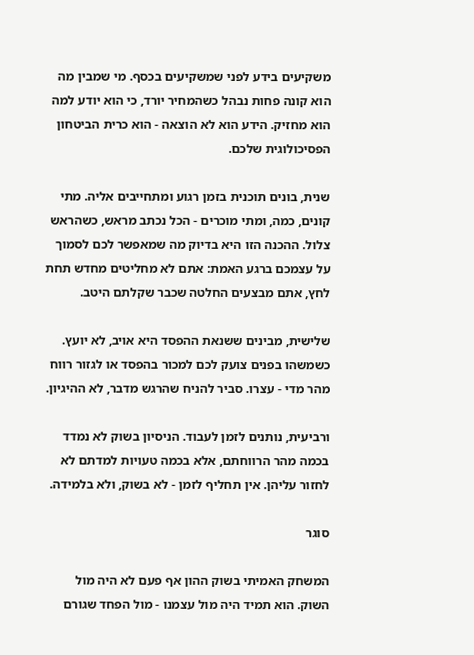משקיעים בידע לפני שמשקיעים בכסף. מי שמבין מה הוא קונה פחות נבהל כשהמחיר יורד, כי הוא יודע למה הוא מחזיק. הידע הוא לא הוצאה - הוא כרית הביטחון הפסיכולוגית שלכם.

שנית, בונים תוכנית בזמן רגוע ומתחייבים אליה. מתי קונים, כמה, ומתי מוכרים - הכל נכתב מראש, כשהראש צלול. ההכנה הזו היא בדיוק מה שמאפשר לכם לסמוך על עצמכם ברגע האמת: אתם לא מחליטים מחדש תחת לחץ, אתם מבצעים החלטה שכבר שקלתם היטב.

שלישית, מבינים ששנאת ההפסד היא אויב, לא יועץ. כשמשהו בפנים צועק לכם למכור בהפסד או לגזור רווח מהר מדי - עצרו. סביר להניח שהרגש מדבר, לא ההיגיון.

ורביעית, נותנים לזמן לעבוד. הניסיון בשוק לא נמדד בכמה מהר הרווחתם, אלא בכמה טעויות למדתם לא לחזור עליהן. אין תחליף לזמן - לא בשוק, ולא בלמידה.

סוגר

המשחק האמיתי בשוק ההון אף פעם לא היה מול השוק. הוא תמיד היה מול עצמנו - מול הפחד שגורם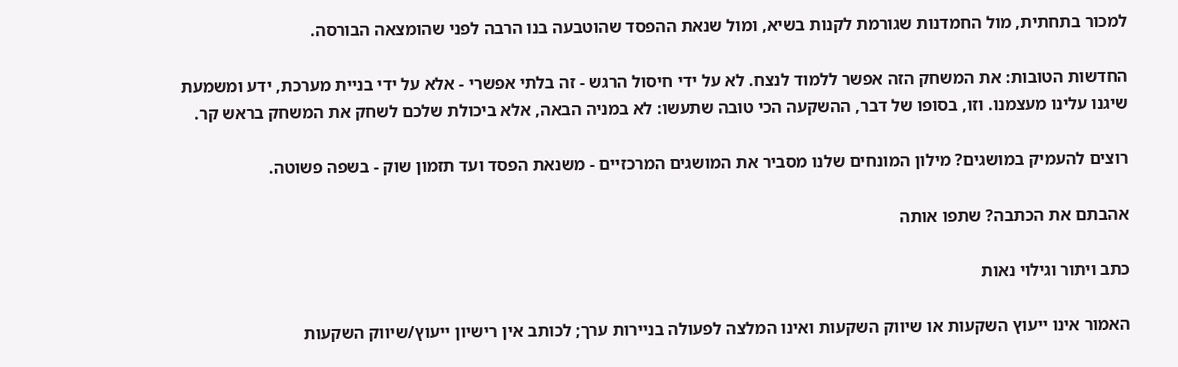למכור בתחתית, מול החמדנות שגורמת לקנות בשיא, ומול שנאת ההפסד שהוטבעה בנו הרבה לפני שהומצאה הבורסה.

החדשות הטובות: את המשחק הזה אפשר ללמוד לנצח. לא על ידי חיסול הרגש - זה בלתי אפשרי - אלא על ידי בניית מערכת, ידע ומשמעת שיגנו עלינו מעצמנו. וזו, בסופו של דבר, ההשקעה הכי טובה שתעשו: לא במניה הבאה, אלא ביכולת שלכם לשחק את המשחק בראש קר.

רוצים להעמיק במושגים? מילון המונחים שלנו מסביר את המושגים המרכזיים - משנאת הפסד ועד תזמון שוק - בשפה פשוטה.

אהבתם את הכתבה? שתפו אותה

כתב ויתור וגילוי נאות

האמור אינו ייעוץ השקעות או שיווק השקעות ואינו המלצה לפעולה בניירות ערך; לכותב אין רישיון ייעוץ/שיווק השקעות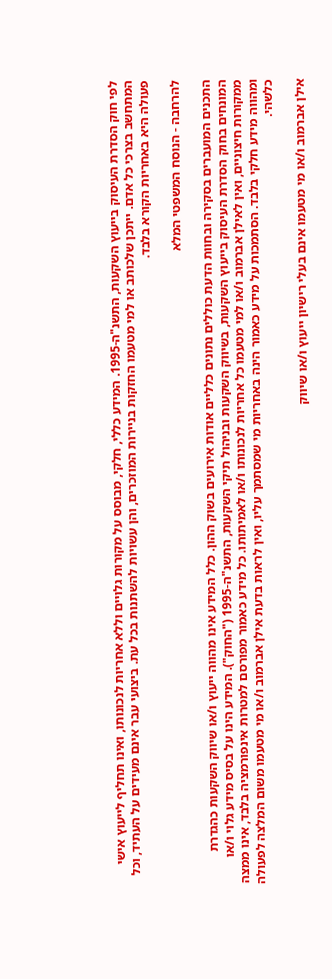לפי חוק הסדרת העיסוק בייעוץ השקעות, התשנ"ה-1995. המידע כללי, חלקי, מבוסס על מקורות גלויים וללא אחריות לנכונותו, ואינו תחליף לייעוץ אישי המתחשב בצרכי כל אדם. ייתכן שלכותב או למי מטעמו החזקות בניירות המוזכרים, והן עשויות להשתנות בכל עת. ביצועי עבר אינם מעידים על העתיד, וכל פעולה היא באחריות הקורא בלבד.

להרחבה - הנוסח המשפטי המלא

התכנים המועברים בסקירה ובחוות הדעת כוללים נתונים כלליים אודות אירועים בשוק ההון. כלל המידע אינו מהווה ייעוץ ו/או שיווק השקעות כהגדרת המונחים בחוק הסדרת העיסוק בייעוץ השקעות, בשיווק השקעות ובניהול תיקי השקעות, התשנ"ה-1995 ("החוק"). המידע הינו על בסיס מידע גלוי ו/או ממקורות חיצוניים, ואין לאילן אברמוב ו/או למי מטעמו כל אחריות לנכונותו ו/או לאמיתותו. כל מידע כאמור מפורסם למטרות אינפורמציה בלבד, אינו ממצה ומהווה מידע חלקי בלבד. הסתמכות על מידע כאמור הינה באחריות מי שמסתמך עליו, ואין לראות בדעת אילן אברמוב ו/או מי מטעמו משום המלצה לפעולה כלשהי.

אילן אברמוב ו/או מי מטעמו אינם בעלי רישיון ייעוץ ו/או שיווק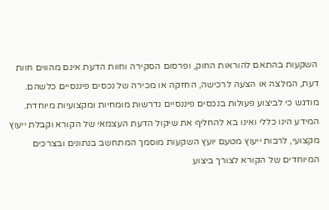השקעות בהתאם להוראות החוק, ופרסום הסקירה וחוות הדעת אינם מהווים חוות דעת, המלצה או הצעה לרכישה, החזקה או מכירה של נכסים פיננסיים כלשהם. מודגש כי לביצוע פעולות בנכסים פיננסיים נדרשות מומחיות ומקצועיות מיוחדת. המידע הינו כללי ואינו בא להחליף את שיקול הדעת העצמאי של הקורא וקבלת ייעוץ מקצועי, לרבות ייעוץ מטעם יועץ השקעות מוסמך המתחשב בנתונים ובצרכים המיוחדים של הקורא לצורך ביצוע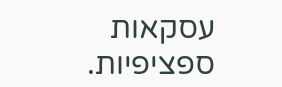עסקאות ספציפיות.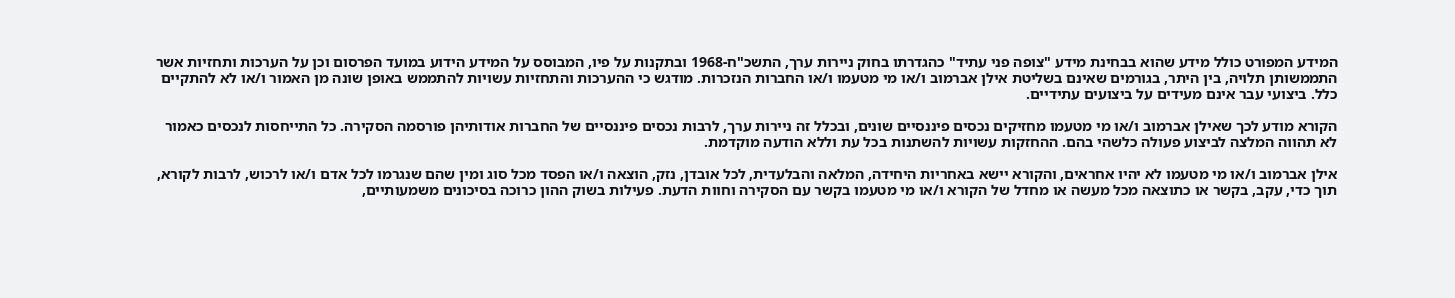המידע המפורט כולל מידע שהוא בבחינת מידע "צופה פני עתיד" כהגדרתו בחוק ניירות ערך, התשכ"ח-1968 ובתקנות על פיו, המבוסס על המידע הידוע במועד הפרסום וכן על הערכות ותחזיות אשר התממשותן תלויה, בין היתר, בגורמים שאינם בשליטת אילן אברמוב ו/או מי מטעמו ו/או החברות הנזכרות. מודגש כי ההערכות והתחזיות עשויות להתממש באופן שונה מן האמור ו/או לא להתקיים כלל. ביצועי עבר אינם מעידים על ביצועים עתידיים.

הקורא מודע לכך שאילן אברמוב ו/או מי מטעמו מחזיקים נכסים פיננסיים שונים, ובכלל זה ניירות ערך, לרבות נכסים פיננסיים של החברות אודותיהן פורסמה הסקירה. כל התייחסות לנכסים כאמור לא תהווה המלצה לביצוע פעולה כלשהי בהם. ההחזקות עשויות להשתנות בכל עת וללא הודעה מוקדמת.

אילן אברמוב ו/או מי מטעמו לא יהיו אחראים, והקורא יישא באחריות היחידה, המלאה והבלעדית, לכל אובדן, נזק, הוצאה ו/או הפסד מכל סוג ומין שהם שנגרמו לכל אדם ו/או לרכוש, לרבות לקורא, תוך כדי, עקב, בקשר או כתוצאה מכל מעשה או מחדל של הקורא ו/או מי מטעמו בקשר עם הסקירה וחוות הדעת. פעילות בשוק ההון כרוכה בסיכונים משמעותיים,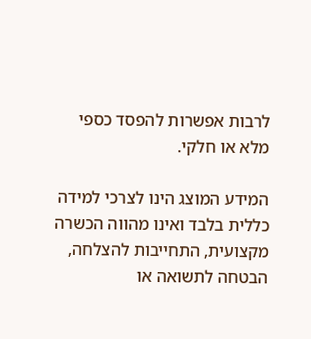לרבות אפשרות להפסד כספי מלא או חלקי.

המידע המוצג הינו לצרכי למידה כללית בלבד ואינו מהווה הכשרה מקצועית, התחייבות להצלחה, הבטחה לתשואה או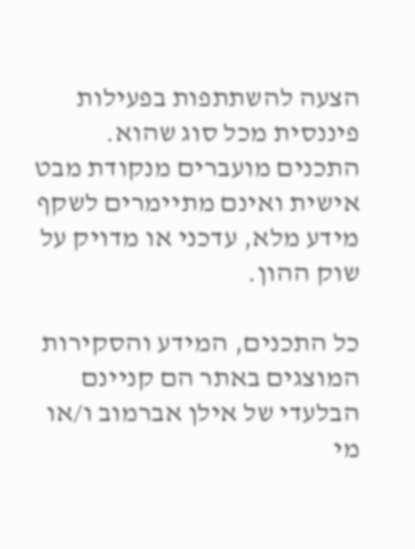הצעה להשתתפות בפעילות פיננסית מכל סוג שהוא. התכנים מועברים מנקודת מבט אישית ואינם מתיימרים לשקף מידע מלא, עדכני או מדויק על שוק ההון.

כל התכנים, המידע והסקירות המוצגים באתר הם קניינם הבלעדי של אילן אברמוב ו/או מי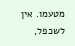מטעמו. אין לשכפל,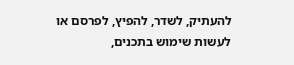להעתיק, לשדר, להפיץ, לפרסם או לעשות שימוש בתכנים,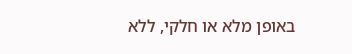באופן מלא או חלקי, ללא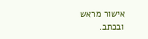אישור מראש ובכתב.